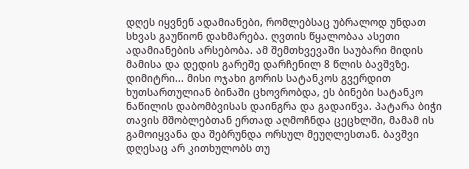დღეს იყვნენ ადამიანები, რომლებსაც უბრალოდ უნდათ სხვას გაუწიონ დახმარება. ღვთის წყალობაა ასეთი ადამიანების არსებობა. ამ შემთხვევაში საუბარი მიდის მამისა და დედის გარეშე დარჩენილ 8 წლის ბავშვზე. დიმიტრი... მისი ოჯახი გორის სატანკოს გვერდით ხუთსართულიან ბინაში ცხოვრობდა, ეს ბინები სატანკო ნაწილის დაბომბვისას დაინგრა და გადაიწვა. პატარა ბიჭი თავის მშობლებთან ერთად აღმოჩნდა ცეცხლში, მამამ ის გამოიყვანა და შებრუნდა ორსულ მეუღლესთან. ბავშვი დღესაც არ კითხულობს თუ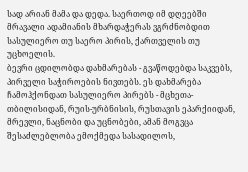სად არიან მამა და დედა. საერთოდ იმ დღეებში მრავალი ადამიანის მხარდაჭერას ვგრძნობდით სასულიერო თუ საერო პირის, ქართველის თუ უცხოელის.
ბევრი ცდილობდა დახმარებას - გვაწოდებდა საკვებს, პირველი საჭიროების ნივთებს. ეს დახმარება ჩამოჰქონდათ სასულიერო პირებს - მცხეთა-თბილისიდან, რუის-ურბნისის, რუსთავის ეპარქიიდან, მრევლი, ნაცნობი და უცნობები, ამან მოგვცა შესაძლებლობა ემოქმედა სასადილოს,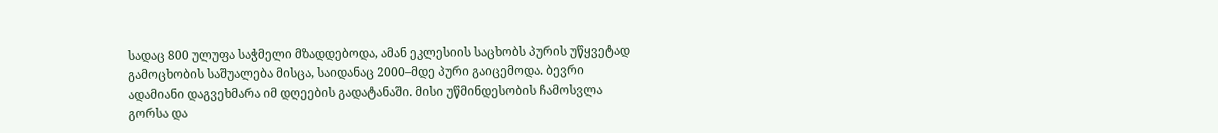სადაც 800 ულუფა საჭმელი მზადდებოდა, ამან ეკლესიის საცხობს პურის უწყვეტად გამოცხობის საშუალება მისცა, საიდანაც 2000–მდე პური გაიცემოდა. ბევრი ადამიანი დაგვეხმარა იმ დღეების გადატანაში. მისი უწმინდესობის ჩამოსვლა გორსა და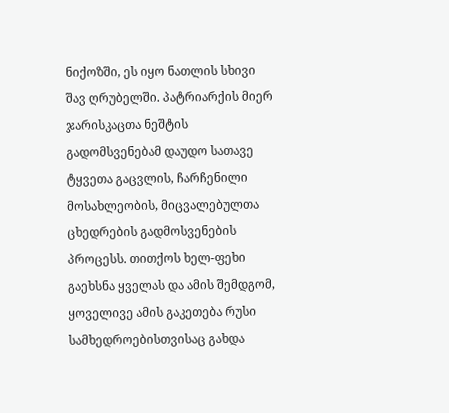ნიქოზში, ეს იყო ნათლის სხივი შავ ღრუბელში. პატრიარქის მიერ ჯარისკაცთა ნეშტის გადომსვენებამ დაუდო სათავე ტყვეთა გაცვლის, ჩარჩენილი მოსახლეობის, მიცვალებულთა ცხედრების გადმოსვენების პროცესს. თითქოს ხელ-ფეხი გაეხსნა ყველას და ამის შემდგომ, ყოველივე ამის გაკეთება რუსი სამხედროებისთვისაც გახდა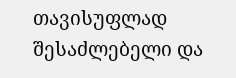თავისუფლად შესაძლებელი და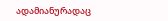ადამიანურადაც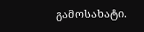გამოსახატი.